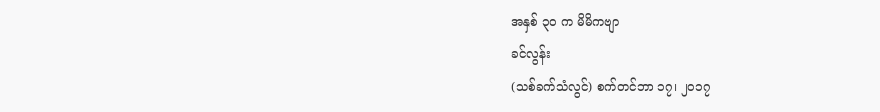အနှစ် ၃၀ က မိမိကဗျာ
ခင်လွန်း
(သစ်ခက်သံလွင်) စက်တင်ဘာ ၁၇၊ ၂၀၁၇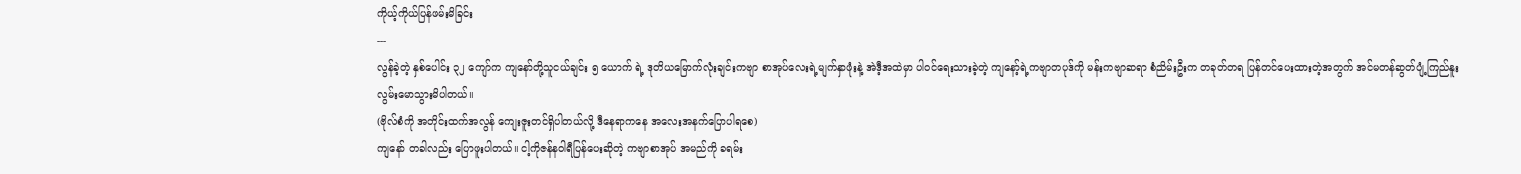ကိုယ့်ကိုယ်ပြန်ဖမ်းမိခြင်း
---
လွန်ခဲ့တဲ့ နှစ်ပေါင်း ၃၂ ကျော်က ကျနော်တို့သူငယ်ချင်း ၅ ယောက် ရဲ့ ဒုတိယမြောက်လုံးချင်းကဗျာ စာအုပ်လေးရဲ့မျက်နှာဖုံးနဲ့ အဲဒီ့အထဲမှာ ပါဝင်ရေးသားခဲ့တဲ့ ကျနော့်ရဲ့ကဗျာတပုဒ်ကို မန်းကဗျာဆရာ စံညိမ်းဦးက တခုတ်တရ ပြန်တင်ပေးထားတဲ့အတွက် အင်မတန်ဆွတ်ပျံ့ကြည်နူး လွမ်းမောသွားမိပါတယ်။
(ဗိုလ်စံကို အတိုင်းထက်အလွန် ကျေးဇူးတင်ရှိပါတယ်လို့ ဒီနေရာကနေ အလေးအနက်ပြောပါရစေ)
ကျနော် တခါလည်း ပြောဖူးပါတယ်။ ငါ့ကိုဇန်နဝါရီပြန်ပေးဆိုတဲ့ ကဗျာစာအုပ် အမည်ကို ခရမ်း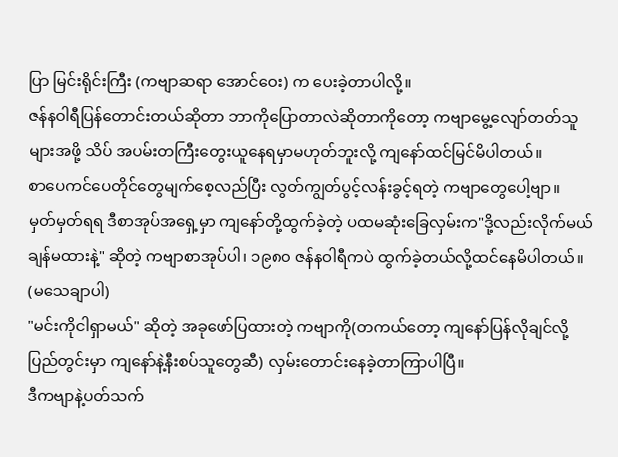ပြာ မြင်းရိုင်းကြီး (ကဗျာဆရာ အောင်ဝေး) က ပေးခဲ့တာပါလို့။
ဇန်နဝါရီပြန်တောင်းတယ်ဆိုတာ ဘာကိုပြောတာလဲဆိုတာကိုတော့ ကဗျာမွေ့လျော်တတ်သူများအဖို့ သိပ် အပမ်းတကြီးတွေးယူနေရမှာမဟုတ်ဘူးလို့ ကျနော်ထင်မြင်မိပါတယ်။
စာပေကင်ပေတိုင်တွေမျက်စေ့လည်ပြီး လွတ်ကျွတ်ပွင့်လန်းခွင့်ရတဲ့ ကဗျာတွေပေါ့ဗျာ။
မှတ်မှတ်ရရ ဒီစာအုပ်အရှေ့မှာ ကျနော်တို့ထွက်ခဲ့တဲ့ ပထမဆုံးခြေလှမ်းက"ဒို့လည်းလိုက်မယ် ချန်မထားနဲ့" ဆိုတဲ့ ကဗျာစာအုပ်ပါ၊ ၁၉၈၀ ဇန်နဝါရီကပဲ ထွက်ခဲ့တယ်လို့ထင်နေမိပါတယ်။ (မသေချာပါ)
"မင်းကိုငါရှာမယ်" ဆိုတဲ့ အခုဖော်ပြထားတဲ့ ကဗျာကို(တကယ်တော့ ကျနော်ပြန်လိုချင်လို့ ပြည်တွင်းမှာ ကျနော်နဲ့နီးစပ်သူတွေဆီ) လှမ်းတောင်းနေခဲ့တာကြာပါပြီ။
ဒီကဗျာနဲ့ပတ်သက်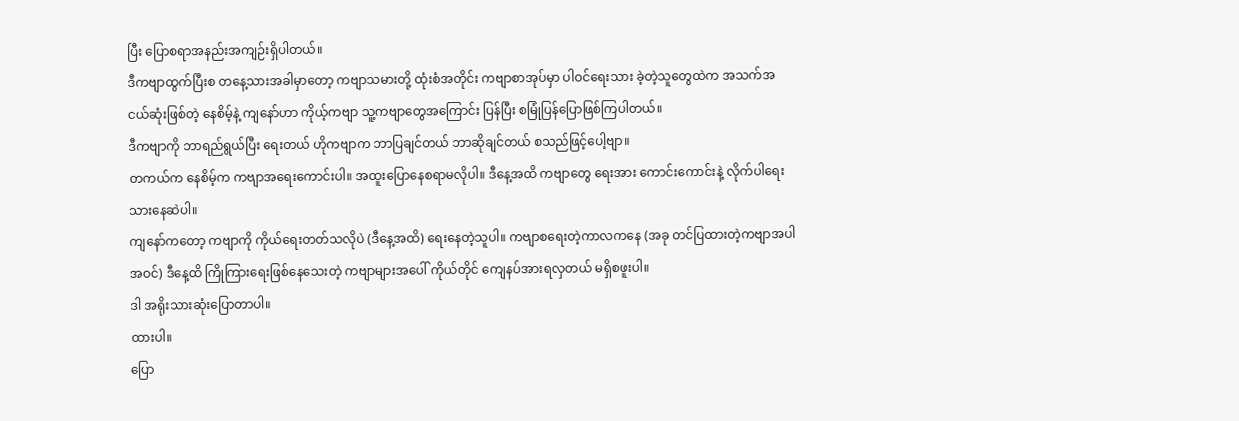ပြီး ပြောစရာအနည်းအကျဉ်းရှိပါတယ်။
ဒီကဗျာထွက်ပြီးစ တနေ့သားအခါမှာတော့ ကဗျာသမားတို့ ထုံးစံအတိုင်း ကဗျာစာအုပ်မှာ ပါဝင်ရေးသား ခဲ့တဲ့သူတွေထဲက အသက်အငယ်ဆုံးဖြစ်တဲ့ နေစိမ့်နဲ့ ကျနော်ဟာ ကိုယ့်ကဗျာ သူ့ကဗျာတွေအကြောင်း ပြန်ပြီး စမြုံပြန်ပြောဖြစ်ကြပါတယ်။
ဒီကဗျာကို ဘာရည်ရွယ်ပြီး ရေးတယ် ဟိုကဗျာက ဘာပြချင်တယ် ဘာဆိုချင်တယ် စသည်ဖြင့်ပေါ့ဗျာ။
တကယ်က နေစိမ့်က ကဗျာအရေးကောင်းပါ။ အထူးပြောနေစရာမလိုပါ။ ဒီနေ့အထိ ကဗျာတွေ ရေးအား ကောင်းကောင်းနဲ့ လိုက်ပါရေးသားနေဆဲပါ။
ကျနော်ကတော့ ကဗျာကို ကိုယ်ရေးတတ်သလိုပဲ (ဒီနေ့အထိ) ရေးနေတဲ့သူပါ။ ကဗျာစရေးတဲ့ကာလကနေ (အခု တင်ပြထားတဲ့ကဗျာအပါအဝင်) ဒီနေ့ထိ ကြိုကြားရေးဖြစ်နေသေးတဲ့ ကဗျာများအပေါ် ကိုယ်တိုင် ကျေနပ်အားရလှတယ် မရှိစဖူးပါ။
ဒါ အရိုးသားဆုံးပြောတာပါ။
ထားပါ။
ပြော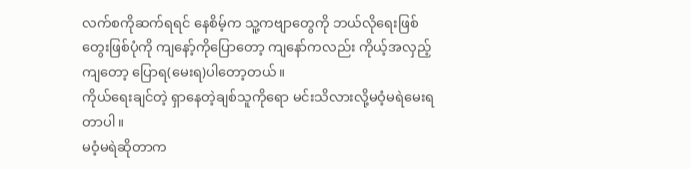လက်စကိုဆက်ရရင် နေစိမ့်က သူ့ကဗျာတွေကို ဘယ်လိုရေးဖြစ် တွေးဖြစ်ပုံကို ကျနော့်ကိုပြောတော့ ကျနော်ကလည်း ကိုယ့်အလှည့်ကျတော့ ပြောရ(မေးရ)ပါတော့တယ်။
ကိုယ်ရေးချင်တဲ့ ရှာနေတဲ့ချစ်သူကိုရော မင်းသိလားလို့မဝံ့မရဲမေးရတာပါ။
မဝံ့မရဲဆိုတာက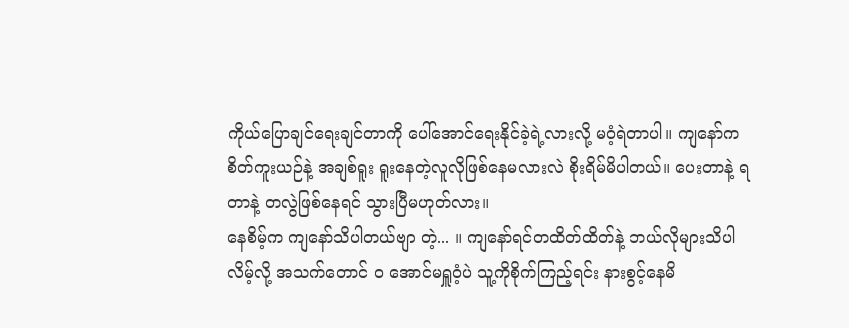ကိုယ်ပြောချင်ရေးချင်တာကို ပေါ်အောင်ရေးနိုင်ခဲ့ရဲ့လားလို့ မဝံ့ရဲတာပါ။ ကျနော်က စိတ်ကူးယဉ်နဲ့ အချစ်ရူး ရူးနေတဲ့လူလိုဖြစ်နေမလားလဲ စိုးရိမ်မိပါတယ်။ ပေးတာနဲ့ ရတာနဲ့ တလွဲဖြစ်နေရင် သွားပြီမဟုတ်လား။
နေစိမ့်က ကျနော်သိပါတယ်ဗျာ တဲ့... ။ ကျနော်ရင်တထိတ်ထိတ်နဲ့ ဘယ်လိုများသိပါလိမ့်လို့ အသက်တောင် ဝ အောင်မရှူဝံ့ပဲ သူ့ကိုစိုက်ကြည့်ရင်း နားစွင့်နေမိ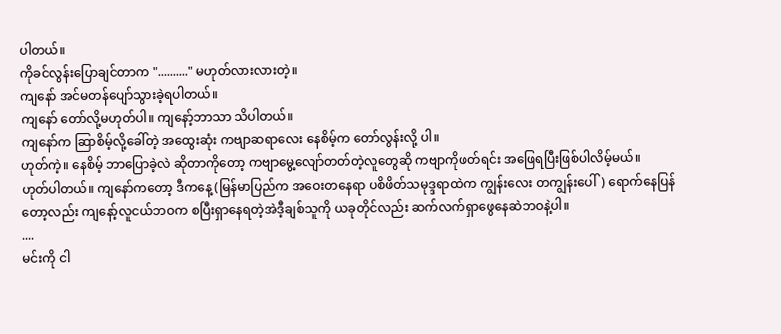ပါတယ်။
ကိုခင်လွန်းပြောချင်တာက ".........." မဟုတ်လားလားတဲ့။
ကျနော် အင်မတန်ပျော်သွားခဲ့ရပါတယ်။
ကျနော် တော်လို့မဟုတ်ပါ။ ကျနော့်ဘာသာ သိပါတယ်။
ကျနော်က ဆြာစိမ့်လို့ခေါ်တဲ့ အထွေးဆုံး ကဗျာဆရာလေး နေစိမ့်က တော်လွန်းလို့ ပါ။
ဟုတ်ကဲ့။ နေစိမ့် ဘာပြောခဲ့လဲ ဆိုတာကိုတော့ ကဗျာမွေ့လျော်တတ်တဲ့လူတွေဆို ကဗျာကိုဖတ်ရင်း အဖြေရပြီးဖြစ်ပါလိမ့်မယ်။
ဟုတ်ပါတယ်။ ကျနော်ကတော့ ဒီကနေ့ (မြန်မာပြည်က အဝေးတနေရာ ပစိဖိတ်သမုဒ္ဒရာထဲက ကျွန်းလေး တကျွန်းပေါ်) ရောက်နေပြန်တော့လည်း ကျနော့်လူငယ်ဘဝက စပြီးရှာနေရတဲ့အဲဒီ့ချစ်သူကို ယခုတိုင်လည်း ဆက်လက်ရှာဖွေနေဆဲဘဝနဲ့ပါ။
....
မင်းကို ငါ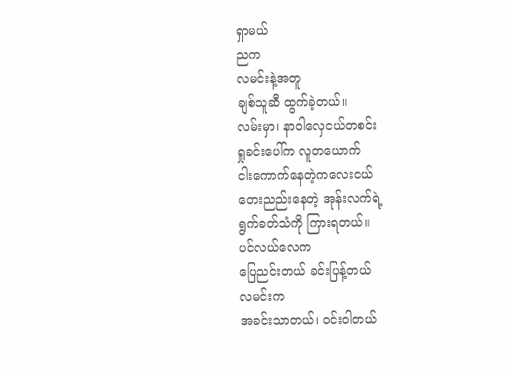ရှာမယ်
ညက
လမင်းနဲ့အတူ
ချစ်သူဆီ ထွက်ခဲ့တယ်။
လမ်းမှာ၊ နာဝါလှေငယ်တစင်း
ရှုခင်းပေါ်က လူတယောက်
ငါးကောက်နေတဲ့ကလေးငယ်
တေးညည်းနေတဲ့ အုန်းလက်ရဲ့
ရွက်ခတ်သံကို ကြားရတယ်။
ပင်လယ်လေက
ပြေညင်းတယ် ခင်းပြန့်တယ်
လမင်းက
အခင်းသာတယ်၊ ဝင်းဝါတယ်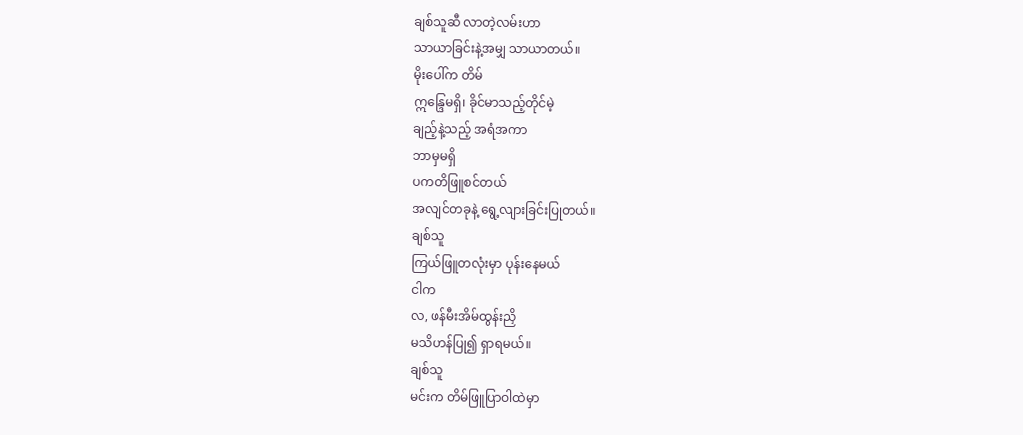ချစ်သူဆီ လာတဲ့လမ်းဟာ
သာယာခြင်းနဲ့အမျှ သာယာတယ်။
မိုးပေါ်က တိမ်
ဣန္ဒြေမရှိ၊ ခိုင်မာသည့်တိုင်မဲ့
ချည့်နဲ့သည့် အရံအကာ
ဘာမှမရှိ
ပကတိဖြူစင်တယ်
အလျင်တခုနဲ့ ရွေ့လျားခြင်းပြုတယ်။
ချစ်သူ
ကြယ်ဖြူတလုံးမှာ ပုန်းနေမယ်
ငါက
လ, ဖန်မီးအိမ်ထွန်းညှိ
မသိဟန်ပြု၍ ရှာရမယ်။
ချစ်သူ
မင်းက တိမ်ဖြူပြာဝါထဲမှာ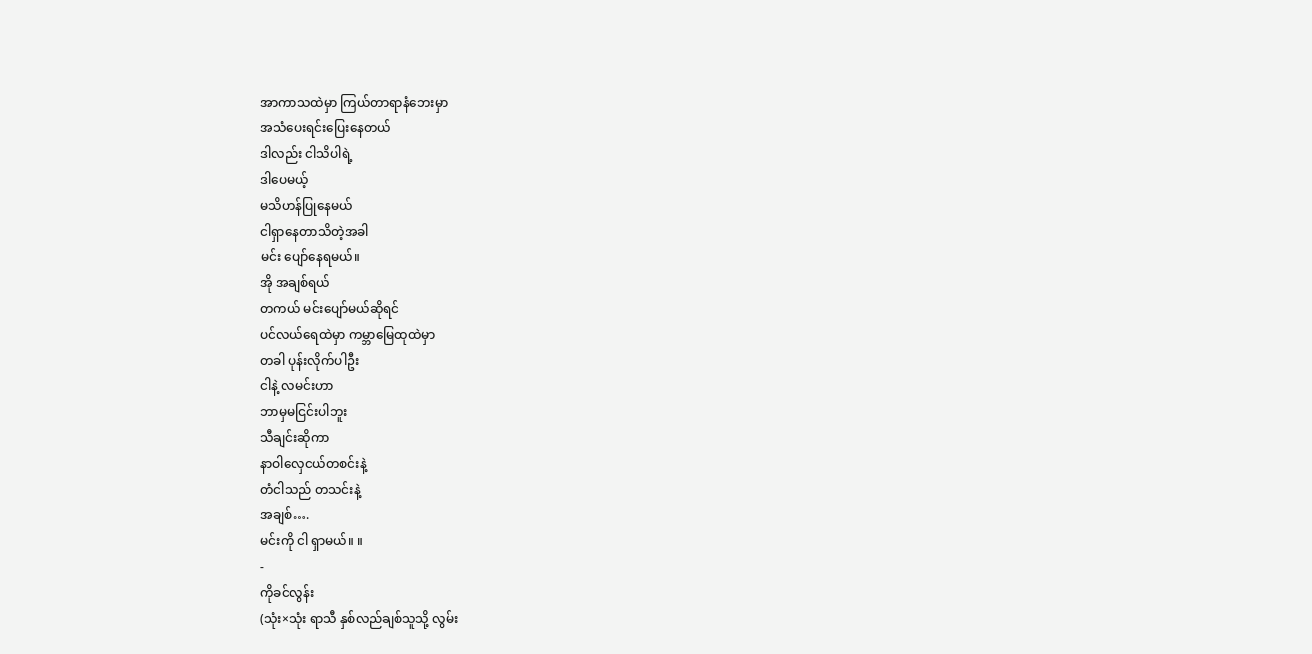အာကာသထဲမှာ ကြယ်တာရာနံဘေးမှာ
အသံပေးရင်းပြေးနေတယ်
ဒါလည်း ငါသိပါရဲ့
ဒါပေမယ့်
မသိဟန်ပြုနေမယ်
ငါရှာနေတာသိတဲ့အခါ
မင်း ပျော်နေရမယ်။
အို အချစ်ရယ်
တကယ် မင်းပျော်မယ်ဆိုရင်
ပင်လယ်ရေထဲမှာ ကမ္ဘာမြေထုထဲမှာ
တခါ ပုန်းလိုက်ပါဦး
ငါနဲ့ လမင်းဟာ
ဘာမှမငြင်းပါဘူး
သီချင်းဆိုကာ
နာဝါလှေငယ်တစင်းနဲ့
တံငါသည် တသင်းနဲ့
အချစ်….
မင်းကို ငါ ရှာမယ်။ ။
-
ကိုခင်လွန်း
(သုံး×သုံး ရာသီ နှစ်လည်ချစ်သူသို့ လွမ်း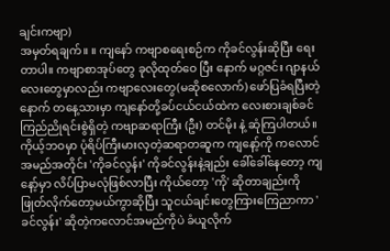ချင်းကဗျာ)
အမှတ်ရချက်။ ။ ကျနော် ကဗျာစရေးစဉ်က ကိုခင်လွန်းဆိုပြီး ရေးတာပါ။ ကဗျာစာအုပ်တွေ ခုလိုထုတ်ဝေ ပြီး နောက် မဂ္ဂဇင်း ဂျာနယ်လေးတွေမှာလည်း ကဗျာလေးတွေ(မဆိုစလောက်) ဖော်ပြခံရပြီးတဲ့နောက် တနေ့သားမှာ ကျနော်တို့ခပ်ငယ်ငယ်ထဲက လေးစားချစ်ခင်ကြည်ညိုရင်းစွဲရှိတဲ့ ကဗျာဆရာကြီး (ဦး) တင်မိုး နဲ့ ဆုံကြပါတယ်။
ကိုယ့်ဘဝမှာ ပုံရိပ်ကြီးမားလှတဲ့ဆရာတဆူက ကျနော့်ကို ကလောင်အမည်အတိုင်း 'ကိုခင်လွန်း' ကိုခင်လွန်းနဲ့ချည်း ခေါ်ခေါ်နေတော့ ကျနော့်မှာ လိပ်ပြာမလုံဖြစ်လာပြီး ကိုယ်တော့ 'ကို' ဆိုတာချည်းကို ဖြုတ်လိုက်တော့မယ်ကွာဆိုပြီး သူငယ်ချင်းတွေကြားကြေညာကာ 'ခင်လွန်း' ဆိုတဲ့ကလောင်အမည်ကိုပဲ ခံယူလိုက်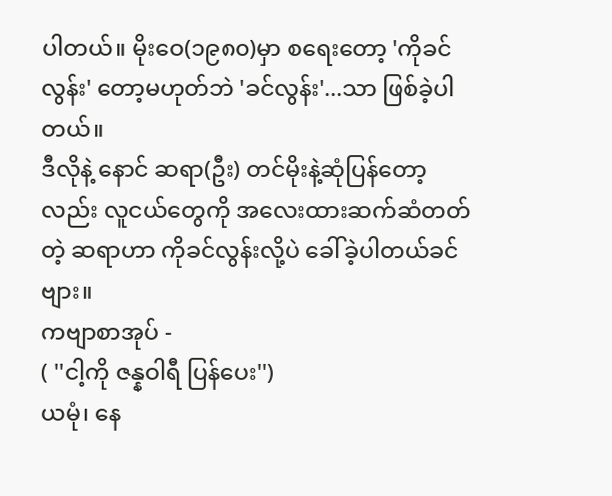ပါတယ်။ မိုးဝေ(၁၉၈၀)မှာ စရေးတော့ 'ကိုခင်လွန်း' တော့မဟုတ်ဘဲ 'ခင်လွန်း'...သာ ဖြစ်ခဲ့ပါတယ်။
ဒီလိုနဲ့ နောင် ဆရာ(ဦး) တင်မိုးနဲ့ဆုံပြန်တော့လည်း လူငယ်တွေကို အလေးထားဆက်ဆံတတ်တဲ့ ဆရာဟာ ကိုခင်လွန်းလို့ပဲ ခေါ်ခဲ့ပါတယ်ခင်ဗျား။
ကဗျာစာအုပ် -
( ''ငါ့ကို ဇန္နဝါရီ ပြန်ပေး'')
ယမုံ၊ နေ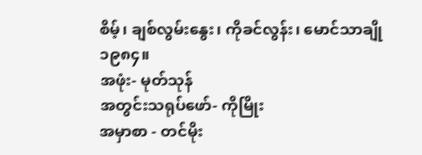စိမ့်၊ ချစ်လွမ်းနွေး၊ ကိုခင်လွန်း၊ မောင်သာချို
၁၉၈၄။
အဖုံး- မုတ်သုန်
အတွင်းသရုပ်ဖော်- ကိုမြိုး
အမှာစာ - တင်မိုး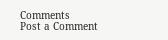Comments
Post a Comment